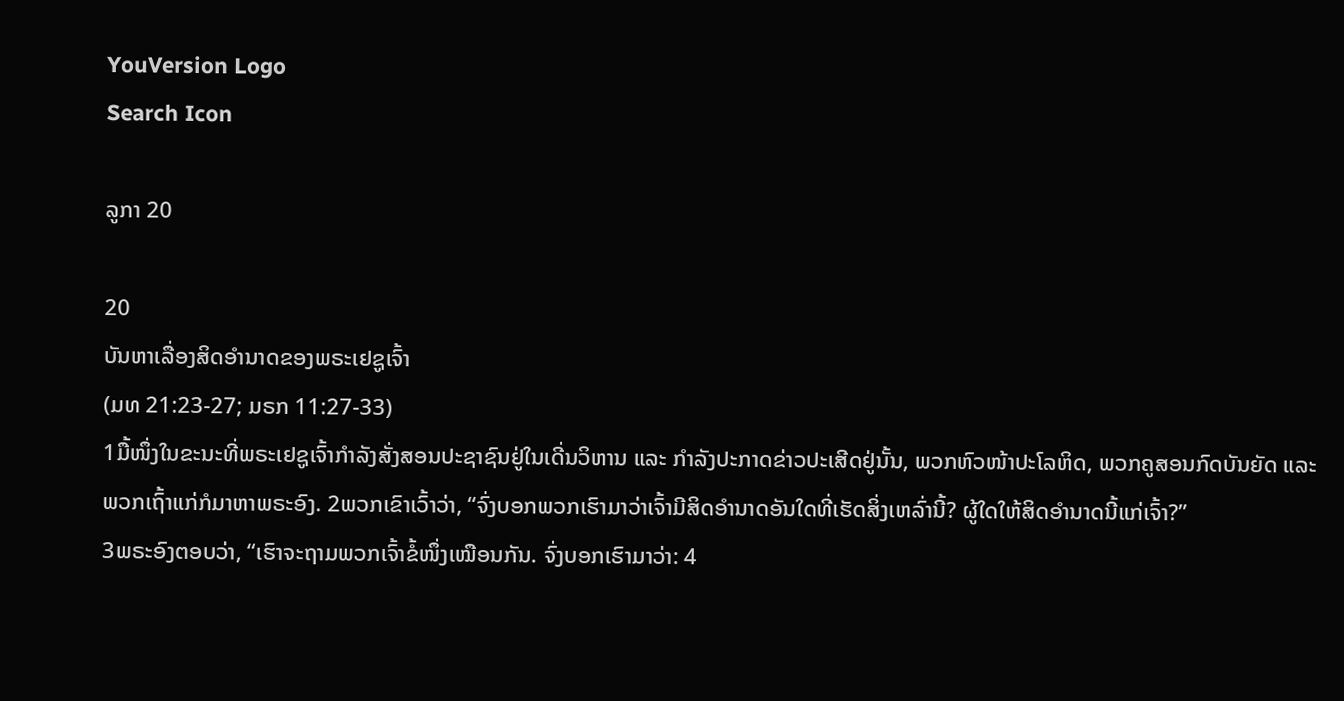YouVersion Logo
Search Icon

ລູກາ 20

20
ບັນຫາເລື່ອງສິດອຳນາດຂອງພຣະເຢຊູເຈົ້າ
(ມທ 21:23-27; ມຣກ 11:27-33)
1ມື້ໜຶ່ງໃນຂະນະທີ່ພຣະເຢຊູເຈົ້າກຳລັງສັ່ງສອນປະຊາຊົນຢູ່ໃນເດີ່ນວິຫານ ແລະ ກຳລັງປະກາດຂ່າວປະເສີດຢູ່ນັ້ນ, ພວກຫົວໜ້າປະໂລຫິດ, ພວກຄູສອນກົດບັນຍັດ ແລະ ພວກເຖົ້າແກ່ກໍມາຫາພຣະອົງ. 2ພວກເຂົາເວົ້າວ່າ, “ຈົ່ງບອກພວກເຮົາມາວ່າເຈົ້າມີສິດອຳນາດອັນໃດທີ່ເຮັດສິ່ງເຫລົ່ານີ້? ຜູ້ໃດໃຫ້ສິດອຳນາດນີ້ແກ່ເຈົ້າ?”
3ພຣະອົງຕອບວ່າ, “ເຮົາຈະຖາມພວກເຈົ້າຂໍ້ໜຶ່ງເໝືອນກັນ. ຈົ່ງບອກເຮົາມາວ່າ: 4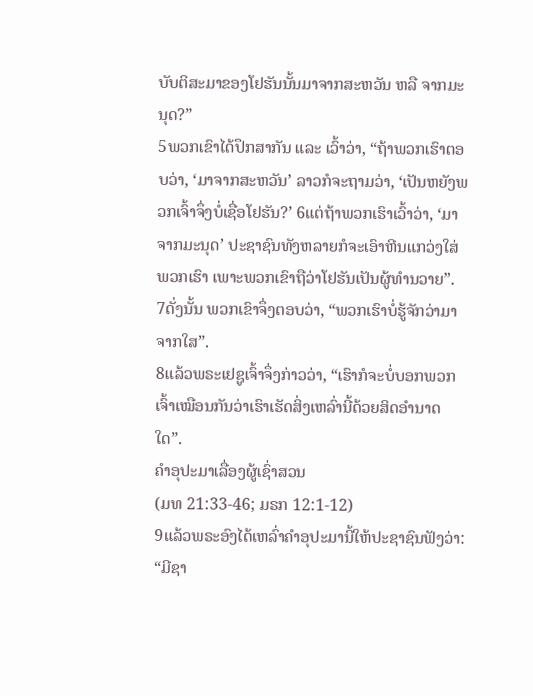ບັບຕິສະມາຂອງໂຢຮັນນັ້ນມາຈາກສະຫວັນ ຫລື ຈາກມະນຸດ?”
5ພວກເຂົາໄດ້ປຶກສາກັນ ແລະ ເວົ້າວ່າ, “ຖ້າພວກເຮົາຕອບວ່າ, ‘ມາຈາກສະຫວັນ’ ລາວກໍຈະຖາມວ່າ, ‘ເປັນຫຍັງພວກເຈົ້າຈຶ່ງບໍ່ເຊື່ອໂຢຮັນ?’ 6ແຕ່ຖ້າພວກເຮົາເວົ້າວ່າ, ‘ມາຈາກມະນຸດ’ ປະຊາຊົນທັງຫລາຍກໍຈະເອົາຫີນແກວ່ງໃສ່ພວກເຮົາ ເພາະພວກເຂົາຖືວ່າໂຢຮັນເປັນຜູ້ທຳນວາຍ”.
7ດັ່ງນັ້ນ ພວກເຂົາຈຶ່ງຕອບວ່າ, “ພວກເຮົາບໍ່ຮູ້ຈັກວ່າມາຈາກໃສ”.
8ແລ້ວພຣະເຢຊູເຈົ້າຈຶ່ງກ່າວວ່າ, “ເຮົາກໍຈະບໍ່ບອກພວກເຈົ້າເໝືອນກັນວ່າເຮົາເຮັດສິ່ງເຫລົ່ານີ້ດ້ວຍສິດອຳນາດໃດ”.
ຄຳອຸປະມາເລື່ອງຜູ້ເຊົ່າສວນ
(ມທ 21:33-46; ມຣກ 12:1-12)
9ແລ້ວພຣະອົງໄດ້ເຫລົ່າຄຳອຸປະມານີ້ໃຫ້ປະຊາຊົນຟັງວ່າ: “ມີຊາ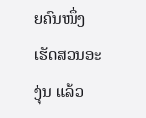ຍຄົນໜຶ່ງເຮັດສວນອະງຸ່ນ ແລ້ວ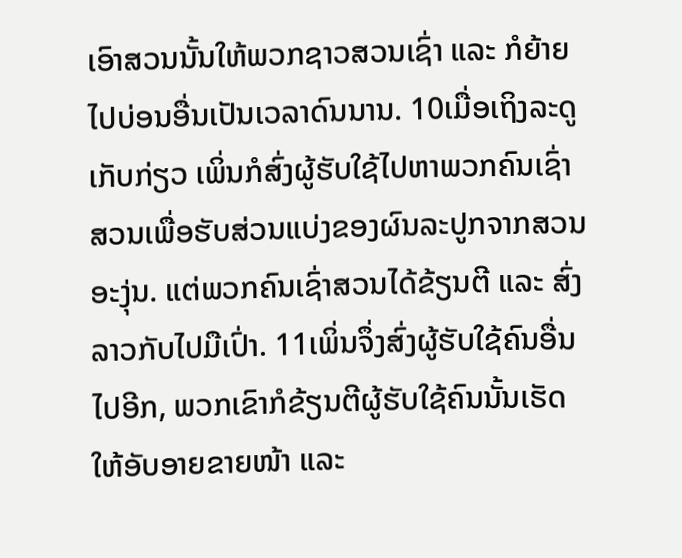ເອົາສວນນັ້ນໃຫ້ພວກຊາວສວນເຊົ່າ ແລະ ກໍຍ້າຍໄປບ່ອນອື່ນເປັນເວລາດົນນານ. 10ເມື່ອເຖິງລະດູເກັບກ່ຽວ ເພິ່ນກໍສົ່ງຜູ້ຮັບໃຊ້ໄປຫາພວກຄົນເຊົ່າສວນເພື່ອຮັບສ່ວນແບ່ງຂອງຜົນລະປູກຈາກສວນອະງຸ່ນ. ແຕ່ພວກຄົນເຊົ່າສວນໄດ້ຂ້ຽນຕີ ແລະ ສົ່ງລາວກັບໄປມືເປົ່າ. 11ເພິ່ນຈຶ່ງສົ່ງຜູ້ຮັບໃຊ້ຄົນອື່ນໄປອີກ, ພວກເຂົາກໍຂ້ຽນຕີຜູ້ຮັບໃຊ້ຄົນນັ້ນເຮັດໃຫ້ອັບອາຍຂາຍໜ້າ ແລະ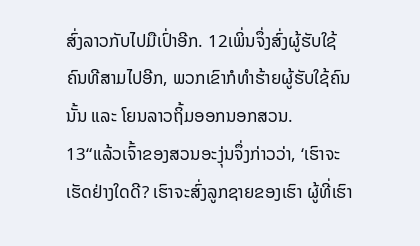ສົ່ງລາວກັບໄປມືເປົ່າອີກ. 12ເພິ່ນຈຶ່ງສົ່ງຜູ້ຮັບໃຊ້ຄົນທີສາມໄປອີກ, ພວກເຂົາກໍທຳຮ້າຍຜູ້ຮັບໃຊ້ຄົນນັ້ນ ແລະ ໂຍນລາວຖິ້ມອອກນອກສວນ.
13“ແລ້ວເຈົ້າຂອງສວນອະງຸ່ນຈຶ່ງກ່າວວ່າ, ‘ເຮົາຈະເຮັດຢ່າງໃດດີ? ເຮົາຈະສົ່ງລູກຊາຍຂອງເຮົາ ຜູ້ທີ່ເຮົາ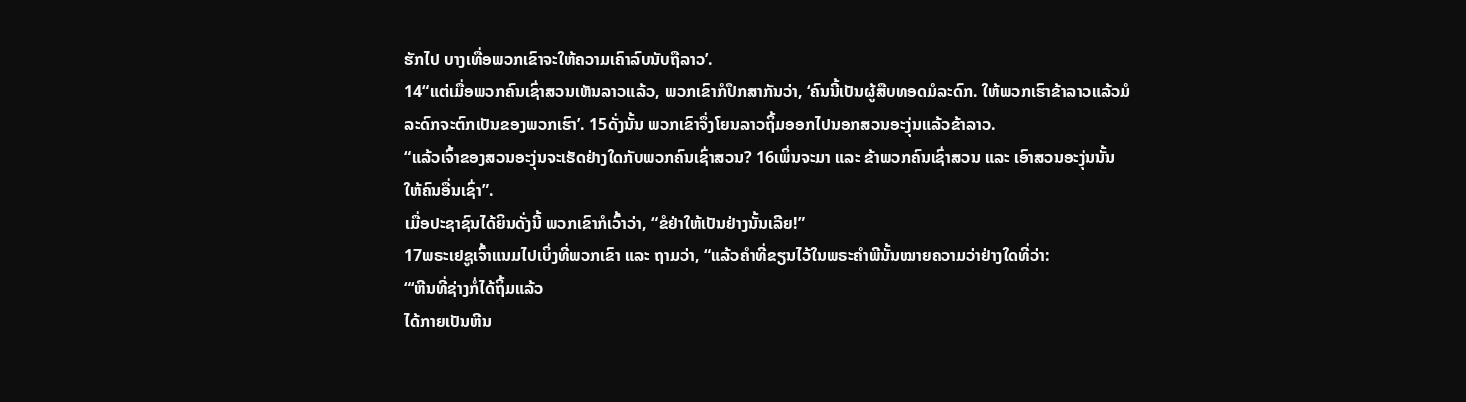ຮັກໄປ ບາງເທື່ອພວກເຂົາຈະໃຫ້ຄວາມເຄົາລົບນັບຖືລາວ’.
14“ແຕ່ເມື່ອພວກຄົນເຊົ່າສວນເຫັນລາວແລ້ວ, ພວກເຂົາກໍປຶກສາກັນວ່າ, ‘ຄົນນີ້ເປັນຜູ້ສືບທອດມໍລະດົກ. ໃຫ້ພວກເຮົາຂ້າລາວແລ້ວມໍລະດົກຈະຕົກເປັນຂອງພວກເຮົາ’. 15ດັ່ງນັ້ນ ພວກເຂົາຈຶ່ງໂຍນລາວຖິ້ມອອກໄປນອກສວນອະງຸ່ນແລ້ວຂ້າລາວ.
“ແລ້ວເຈົ້າຂອງສວນອະງຸ່ນຈະເຮັດຢ່າງໃດກັບພວກຄົນເຊົ່າສວນ? 16ເພິ່ນຈະມາ ແລະ ຂ້າພວກຄົນເຊົ່າສວນ ແລະ ເອົາສວນອະງຸ່ນນັ້ນໃຫ້ຄົນອື່ນເຊົ່າ”.
ເມື່ອປະຊາຊົນໄດ້ຍິນດັ່ງນີ້ ພວກເຂົາກໍເວົ້າວ່າ, “ຂໍຢ່າໃຫ້ເປັນຢ່າງນັ້ນເລີຍ!”
17ພຣະເຢຊູເຈົ້າແນມໄປເບິ່ງທີ່ພວກເຂົາ ແລະ ຖາມວ່າ, “ແລ້ວຄຳທີ່ຂຽນໄວ້ໃນພຣະຄຳພີນັ້ນໝາຍຄວາມວ່າຢ່າງໃດທີ່ວ່າ:
“‘ຫີນທີ່ຊ່າງກໍ່ໄດ້ຖິ້ມແລ້ວ
ໄດ້ກາຍເປັນຫີນ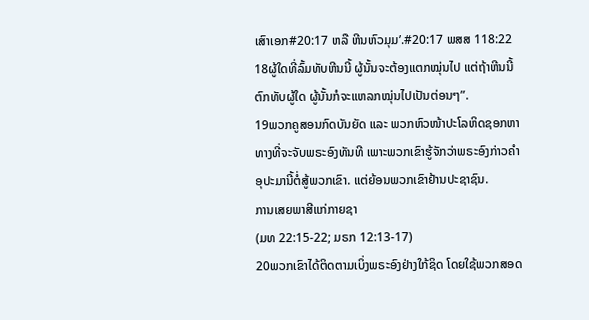ເສົາເອກ#20:17 ຫລື ຫີນຫົວມຸມ’.#20:17 ພສສ 118:22
18ຜູ້ໃດທີ່ລົ້ມທັບຫີນນີ້ ຜູ້ນັ້ນຈະຕ້ອງແຕກໝຸ່ນໄປ ແຕ່ຖ້າຫີນນີ້ຕົກທັບຜູ້ໃດ ຜູ້ນັ້ນກໍຈະແຫລກໝຸ່ນໄປເປັນຕ່ອນໆ”.
19ພວກຄູສອນກົດບັນຍັດ ແລະ ພວກຫົວໜ້າປະໂລຫິດຊອກຫາທາງທີ່ຈະຈັບພຣະອົງທັນທີ ເພາະພວກເຂົາຮູ້ຈັກວ່າພຣະອົງກ່າວຄຳອຸປະມານີ້ຕໍ່ສູ້ພວກເຂົາ. ແຕ່ຍ້ອນພວກເຂົາຢ້ານປະຊາຊົນ.
ການເສຍພາສີແກ່ກາຍຊາ
(ມທ 22:15-22; ມຣກ 12:13-17)
20ພວກເຂົາໄດ້ຕິດຕາມເບິ່ງພຣະອົງຢ່າງໃກ້ຊິດ ໂດຍໃຊ້ພວກສອດ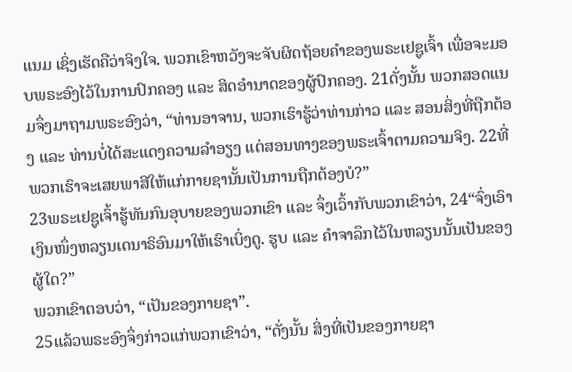ແນມ ເຊິ່ງເຮັດຄືວ່າຈິງໃຈ. ພວກເຂົາຫວັງຈະຈັບຜິດຖ້ອຍຄຳຂອງພຣະເຢຊູເຈົ້າ ເພື່ອຈະມອບພຣະອົງໄວ້ໃນການປົກຄອງ ແລະ ສິດອຳນາດຂອງຜູ້ປົກຄອງ. 21ດັ່ງນັ້ນ ພວກສອດແນມຈຶ່ງມາຖາມພຣະອົງວ່າ, “ທ່ານອາຈານ, ພວກເຮົາຮູ້ວ່າທ່ານກ່າວ ແລະ ສອນສິ່ງທີ່ຖືກຕ້ອງ ແລະ ທ່ານບໍ່ໄດ້ສະແດງຄວາມລຳອຽງ ແຕ່ສອນທາງຂອງພຣະເຈົ້າຕາມຄວາມຈິງ. 22ທີ່ພວກເຮົາຈະເສຍພາສີໃຫ້ແກ່ກາຍຊານັ້ນເປັນການຖືກຕ້ອງບໍ?”
23ພຣະເຢຊູເຈົ້າຮູ້ທັນກົນອຸບາຍຂອງພວກເຂົາ ແລະ ຈຶ່ງເວົ້າກັບພວກເຂົາວ່າ, 24“ຈົ່ງເອົາເງິນໜຶ່ງຫລຽນເດນາຣິອົນມາໃຫ້ເຮົາເບິ່ງດູ. ຮູບ ແລະ ຄຳຈາລຶກໄວ້ໃນຫລຽນນັ້ນເປັນຂອງຜູ້ໃດ?”
ພວກເຂົາຕອບວ່າ, “ເປັນຂອງກາຍຊາ”.
25ແລ້ວພຣະອົງຈຶ່ງກ່າວແກ່ພວກເຂົາວ່າ, “ດັ່ງນັ້ນ ສິ່ງທີ່ເປັນຂອງກາຍຊາ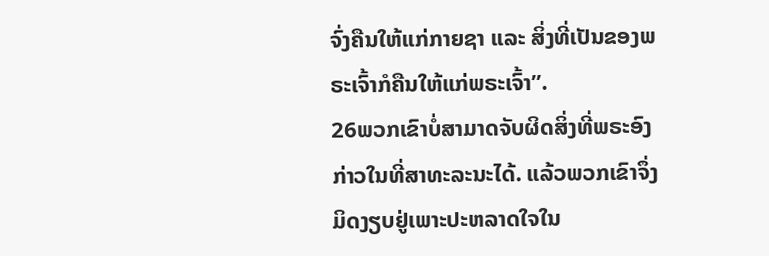ຈົ່ງຄືນໃຫ້ແກ່ກາຍຊາ ແລະ ສິ່ງທີ່ເປັນຂອງພຣະເຈົ້າກໍຄືນໃຫ້ແກ່ພຣະເຈົ້າ”.
26ພວກເຂົາບໍ່ສາມາດຈັບຜິດສິ່ງທີ່ພຣະອົງກ່າວໃນທີ່ສາທະລະນະໄດ້. ແລ້ວພວກເຂົາຈຶ່ງມິດງຽບຢູ່ເພາະປະຫລາດໃຈໃນ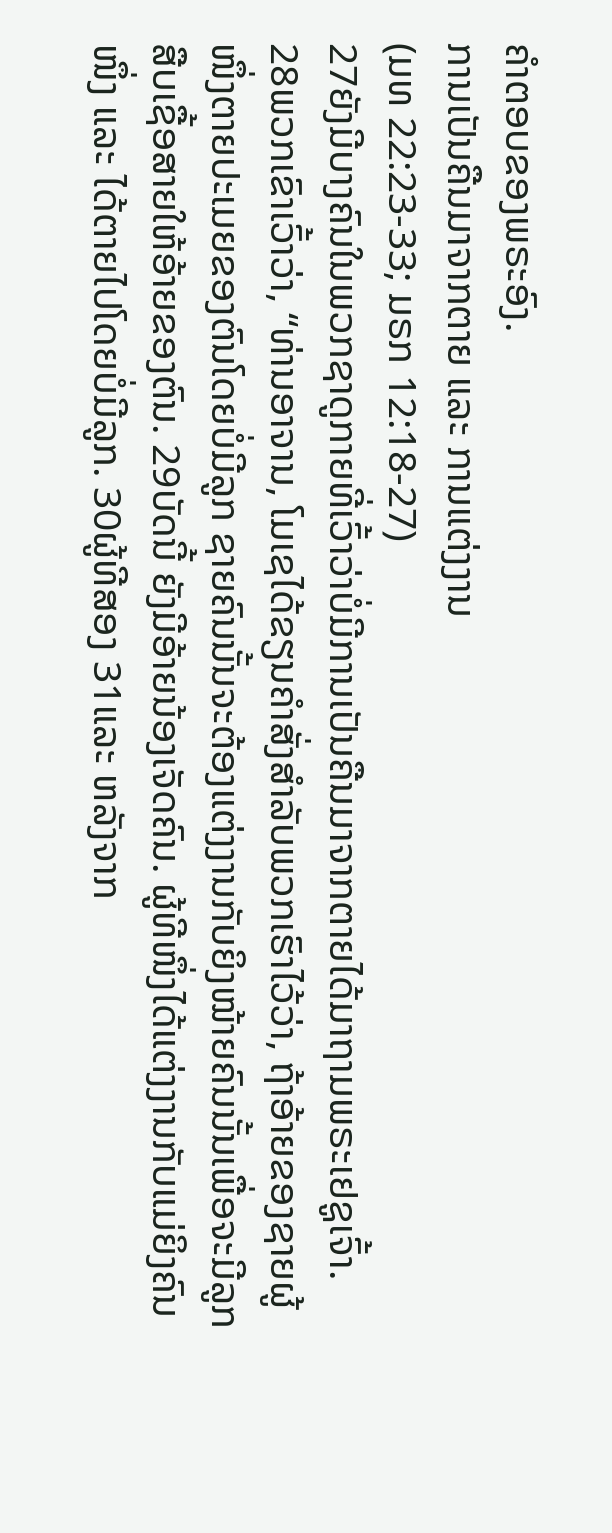ຄຳຕອບຂອງພຣະອົງ.
ການເປັນຄືນມາຈາກຕາຍ ແລະ ການແຕ່ງງານ
(ມທ 22:23-33; ມຣກ 12:18-27)
27ຍັງມີບາງຄົນໃນພວກຊາດູກາຍທີ່ເວົ້າວ່າບໍ່ມີການເປັນຄືນມາຈາກຕາຍໄດ້ມາຖາມພຣະເຢຊູເຈົ້າ. 28ພວກເຂົາເວົ້າວ່າ, “ທ່ານອາຈານ, ໂມເຊໄດ້ຂຽນຄຳສັ່ງສຳລັບພວກເຮົາໄວ້ວ່າ, ຖ້າອ້າຍຂອງຊາຍຜູ້ໜຶ່ງຕາຍປະເມຍຂອງຕົນໂດຍບໍ່ມີລູກ ຊາຍຄົນນັ້ນຈະຕ້ອງແຕ່ງງານກັບຍິງໝ້າຍຄົນນັ້ນເພື່ອຈະມີລູກສືບເຊື້ອສາຍໃຫ້ອ້າຍຂອງຕົນ. 29ບັດນີ້ ຍັງມີອ້າຍນ້ອງເຈັດຄົນ. ຜູ້ທີໜຶ່ງໄດ້ແຕ່ງງານກັບແມ່ຍິງຄົນໜຶ່ງ ແລະ ໄດ້ຕາຍໄປໂດຍບໍ່ມີລູກ. 30ຜູ້ທີສອງ 31ແລະ ຫລັງຈາກ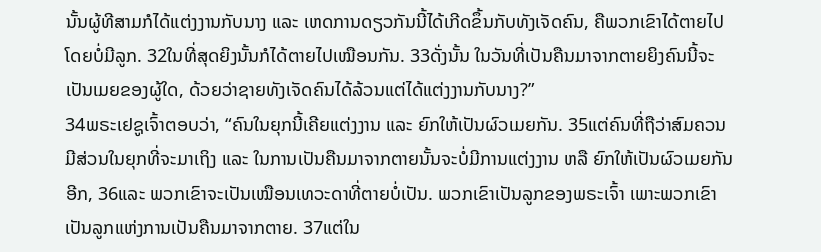ນັ້ນຜູ້ທີສາມກໍໄດ້ແຕ່ງງານກັບນາງ ແລະ ເຫດການດຽວກັນນີ້ໄດ້ເກີດຂຶ້ນກັບທັງເຈັດຄົນ, ຄືພວກເຂົາໄດ້ຕາຍໄປໂດຍບໍ່ມີລູກ. 32ໃນທີ່ສຸດຍິງນັ້ນກໍໄດ້ຕາຍໄປເໝືອນກັນ. 33ດັ່ງນັ້ນ ໃນວັນທີ່ເປັນຄືນມາຈາກຕາຍຍິງຄົນນີ້ຈະເປັນເມຍຂອງຜູ້ໃດ, ດ້ວຍວ່າຊາຍທັງເຈັດຄົນໄດ້ລ້ວນແຕ່ໄດ້ແຕ່ງງານກັບນາງ?”
34ພຣະເຢຊູເຈົ້າຕອບວ່າ, “ຄົນໃນຍຸກນີ້ເຄີຍແຕ່ງງານ ແລະ ຍົກໃຫ້ເປັນຜົວເມຍກັນ. 35ແຕ່ຄົນທີ່ຖືວ່າສົມຄວນມີສ່ວນໃນຍຸກທີ່ຈະມາເຖິງ ແລະ ໃນການເປັນຄືນມາຈາກຕາຍນັ້ນຈະບໍ່ມີການແຕ່ງງານ ຫລື ຍົກໃຫ້ເປັນຜົວເມຍກັນອີກ, 36ແລະ ພວກເຂົາຈະເປັນເໝືອນເທວະດາທີ່ຕາຍບໍ່ເປັນ. ພວກເຂົາເປັນລູກຂອງພຣະເຈົ້າ ເພາະພວກເຂົາເປັນລູກແຫ່ງການເປັນຄືນມາຈາກຕາຍ. 37ແຕ່ໃນ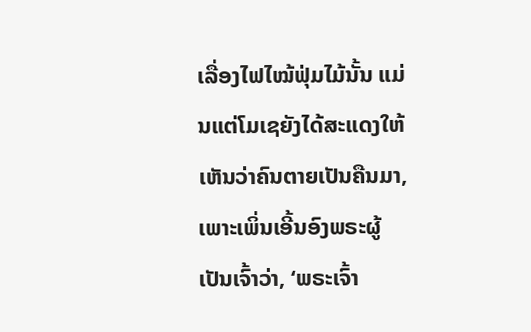ເລື່ອງໄຟໄໝ້ຟຸ່ມໄມ້ນັ້ນ ແມ່ນແຕ່ໂມເຊຍັງໄດ້ສະແດງໃຫ້ເຫັນວ່າຄົນຕາຍເປັນຄືນມາ, ເພາະເພິ່ນເອີ້ນອົງພຣະຜູ້ເປັນເຈົ້າວ່າ, ‘ພຣະເຈົ້າ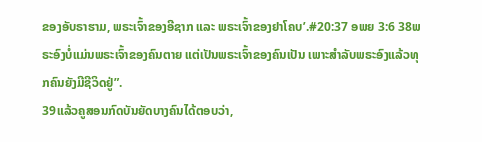ຂອງອັບຣາຮາມ, ພຣະເຈົ້າຂອງອີຊາກ ແລະ ພຣະເຈົ້າຂອງຢາໂຄບ’.#20:37 ອພຍ 3:6 38ພຣະອົງບໍ່ແມ່ນພຣະເຈົ້າຂອງຄົນຕາຍ ແຕ່ເປັນພຣະເຈົ້າຂອງຄົນເປັນ ເພາະສຳລັບພຣະອົງແລ້ວທຸກຄົນຍັງມີຊີວິດຢູ່”.
39ແລ້ວຄູສອນກົດບັນຍັດບາງຄົນໄດ້ຕອບວ່າ,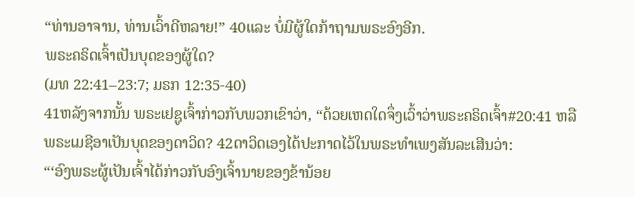“ທ່ານອາຈານ, ທ່ານເວົ້າດີຫລາຍ!” 40ແລະ ບໍ່ມີຜູ້ໃດກ້າຖາມພຣະອົງອີກ.
ພຣະຄຣິດເຈົ້າເປັນບຸດຂອງຜູ້ໃດ?
(ມທ 22:41–23:7; ມຣກ 12:35-40)
41ຫລັງຈາກນັ້ນ ພຣະເຢຊູເຈົ້າກ່າວກັບພວກເຂົາວ່າ, “ດ້ວຍເຫດໃດຈຶ່ງເວົ້າວ່າພຣະຄຣິດເຈົ້າ#20:41 ຫລື ພຣະເມຊີອາເປັນບຸດຂອງດາວິດ? 42ດາວິດເອງໄດ້ປະກາດໄວ້ໃນພຣະທຳເພງສັນລະເສີນວ່າ:
“‘ອົງພຣະຜູ້ເປັນເຈົ້າໄດ້ກ່າວກັບອົງເຈົ້ານາຍຂອງຂ້ານ້ອຍ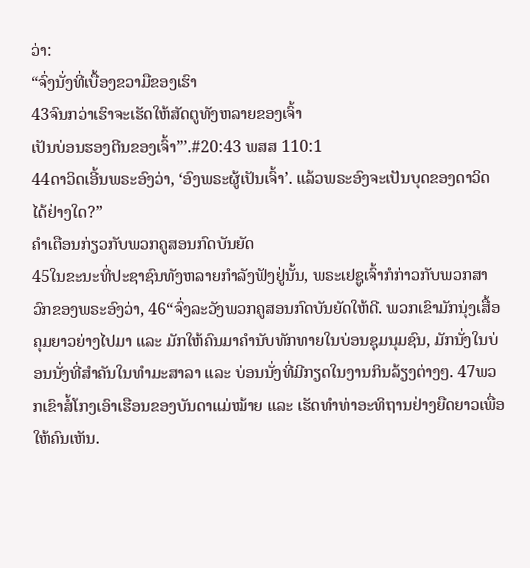ວ່າ:
“ຈົ່ງນັ່ງທີ່ເບື້ອງຂວາມືຂອງເຮົາ
43ຈົນກວ່າເຮົາຈະເຮັດໃຫ້ສັດຕູທັງຫລາຍຂອງເຈົ້າ
ເປັນບ່ອນຮອງຕີນຂອງເຈົ້າ”’.#20:43 ພສສ 110:1
44ດາວິດເອີ້ນພຣະອົງວ່າ, ‘ອົງພຣະຜູ້ເປັນເຈົ້າ’. ແລ້ວພຣະອົງຈະເປັນບຸດຂອງດາວິດໄດ້ຢ່າງໃດ?”
ຄຳເຕືອນກ່ຽວກັບພວກຄູສອນກົດບັນຍັດ
45ໃນຂະນະທີ່ປະຊາຊົນທັງຫລາຍກຳລັງຟັງຢູ່ນັ້ນ, ພຣະເຢຊູເຈົ້າກໍກ່າວກັບພວກສາວົກຂອງພຣະອົງວ່າ, 46“ຈົ່ງລະວັງພວກຄູສອນກົດບັນຍັດໃຫ້ດີ. ພວກເຂົາມັກນຸ່ງເສື້ອຄຸມຍາວຍ່າງໄປມາ ແລະ ມັກໃຫ້ຄົນມາຄຳນັບທັກທາຍໃນບ່ອນຊຸມນຸມຊົນ, ມັກນັ່ງໃນບ່ອນນັ່ງທີ່ສຳຄັນໃນທຳມະສາລາ ແລະ ບ່ອນນັ່ງທີ່ມີກຽດໃນງານກິນລ້ຽງຕ່າງໆ. 47ພວກເຂົາສໍ້ໂກງເອົາເຮືອນຂອງບັນດາແມ່ໝ້າຍ ແລະ ເຮັດທຳທ່າອະທິຖານຢ່າງຍືດຍາວເພື່ອໃຫ້ຄົນເຫັນ.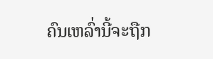ຄົນເຫລົ່ານີ້ຈະຖືກ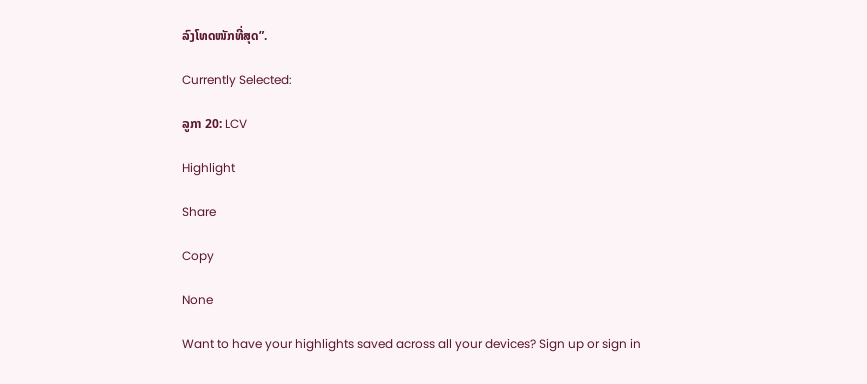ລົງໂທດໜັກທີ່ສຸດ”.

Currently Selected:

ລູກາ 20: LCV

Highlight

Share

Copy

None

Want to have your highlights saved across all your devices? Sign up or sign in